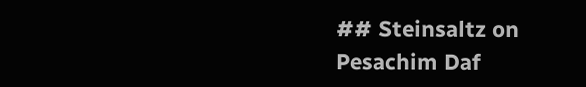## Steinsaltz on Pesachim Daf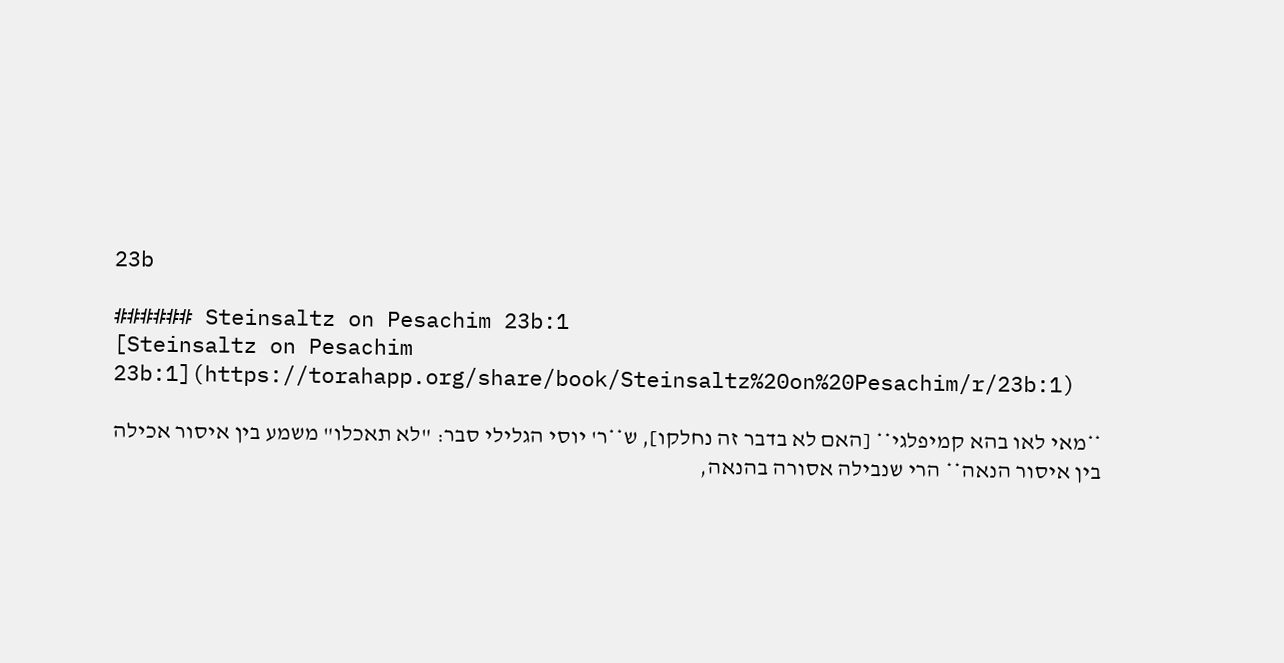23b

###### Steinsaltz on Pesachim 23b:1
[Steinsaltz on Pesachim 23b:1](https://torahapp.org/share/book/Steinsaltz%20on%20Pesachim/r/23b:1)

**מאי לאו בהא קמיפלגי** [האם לא בדבר זה נחלקו], ש**ר' יוסי הגלילי סבר: "לא תאכלו" משמע בין איסור אכילה בין איסור הנאה** הרי שנבילה אסורה בהנאה,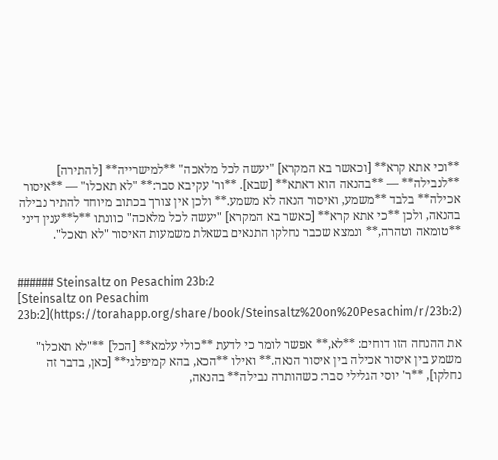**וכי אתא קרא** [וכאשר בא המקרא] "יעשה לכל מלאכה" **למישרייה** [להתירה] **לנבילה** — **בהנאה הוא דאתא** [שבא]. **ור' עקיבא סבר:** "לא תאכלו" — **איסור אכילה** בלבד **משמע, ואיסור הנאה לא משמע.** ולכן אין צורך בכתוב מיוחד להתיר נבילה בהנאה, ולכן **כי אתא קרא** [כאשר בא המקרא] "יעשה לכל מלאכה" כוונתו **ל**ענין דיני **טומאה וטהרה,** ונמצא שכבר נחלקו התנאים בשאלת משמעות האיסור "לא תאכל".


###### Steinsaltz on Pesachim 23b:2
[Steinsaltz on Pesachim 23b:2](https://torahapp.org/share/book/Steinsaltz%20on%20Pesachim/r/23b:2)

את ההנחה הזו דוחים: **לא,** אפשר לומר כי לדעת **כולי עלמא** [הכל] **"לא תאכלו" משמע בין איסור אכילה בין איסור הנאה.** ואילו **הכא, בהא קמיפלגי** [כאן, בדבר זה נחלקו], **ר' יוסי הגלילי סבר: כשהותרה נבילה** בהנאה,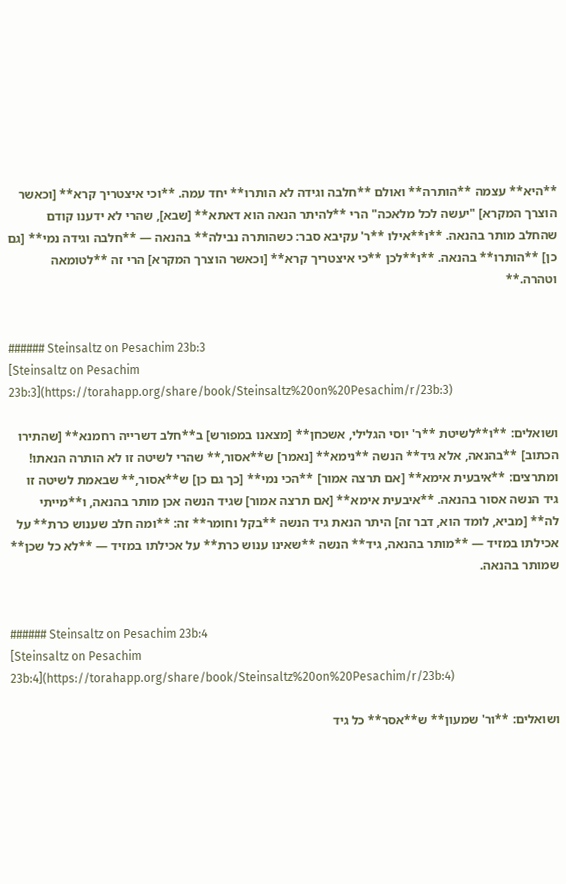**היא** עצמה **הותרה** ואולם **חלבה וגידה לא הותרו** יחד עמה. **וכי איצטריך קרא** [וכאשר הוצרך המקרא] "יעשה לכל מלאכה" הרי **להיתר הנאה הוא דאתא** [שבא], שהרי לא ידענו קודם שהחלב מותר בהנאה. **ו**אילו **ר' עקיבא סבר: כשהותרה נבילה** בהנאה — **חלבה וגידה נמי** [גם כן] **הותרו** בהנאה. **ו**לכן **כי איצטריך קרא** [וכאשר הוצרך המקרא] הרי זה **לטומאה וטהרה.**


###### Steinsaltz on Pesachim 23b:3
[Steinsaltz on Pesachim 23b:3](https://torahapp.org/share/book/Steinsaltz%20on%20Pesachim/r/23b:3)

ושואלים: **ו**לשיטת **ר' יוסי הגלילי, אשכחן** [מצאנו במפורש] ב**חלב דשרייה רחמנא** [שהתירו הכתוב] **בהנאה, אלא גיד** הנשה **נימא** [נאמר] ש**אסור,** שהרי לשיטה זו לא הותרה הנאתו! ומתרצים: **איבעית אימא** [אם תרצה אמור] **הכי נמי** [כך גם כן] ש**אסור,** שבאמת לשיטה זו גיד הנשה אסור בהנאה. **איבעית אימא** [אם תרצה אמור] שגיד הנשה אכן מותר בהנאה, ו**מייתי לה** [מביא, לומד הוא, דבר זה] היתר הנאת גיד הנשה **בקל וחומר** זה: **ומה חלב שענוש כרת** על אכילתו במזיד — **מותר בהנאה, גיד** הנשה **שאינו ענוש כרת** על אכילתו במזיד — **לא כל שכן** שמותר בהנאה.


###### Steinsaltz on Pesachim 23b:4
[Steinsaltz on Pesachim 23b:4](https://torahapp.org/share/book/Steinsaltz%20on%20Pesachim/r/23b:4)

ושואלים: **ור' שמעון** ש**אסר** כל גיד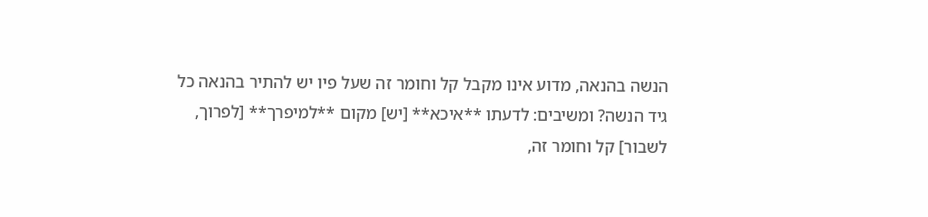הנשה בהנאה, מדוע אינו מקבל קל וחומר זה שעל פיו יש להתיר בהנאה כל גיד הנשה? ומשיבים: לדעתו **איכא** [יש] מקום **למיפרך** [לפרוך, לשבור] קל וחומר זה,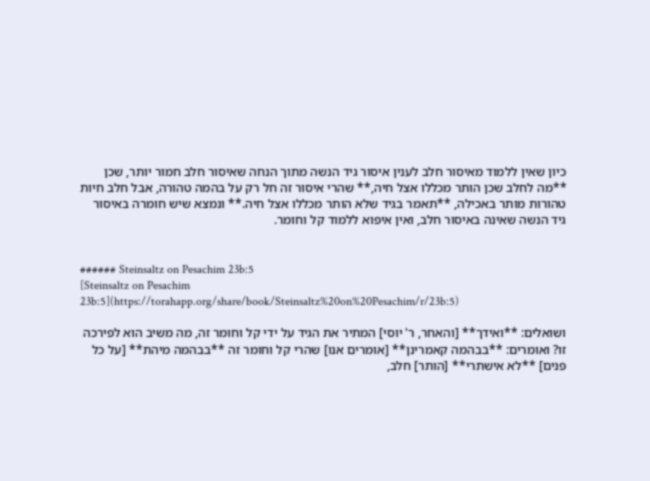כיון שאין ללמוד מאיסור חלב לענין איסור גיד הנשה מתוך הנחה שאיסור חלב חמור יותר, שכן **מה לחלב שכן הותר מכללו אצל חיה,** שהרי איסור זה חל רק על בהמה טהורה, אבל חלב חיות טהורות מותר באכילה, **תאמר בגיד שלא הותר מכללו אצל חיה.** ונמצא שיש חומרה באיסור גיד הנשה שאינה באיסור חלב, ואין איפוא ללמוד קל וחומר.


###### Steinsaltz on Pesachim 23b:5
[Steinsaltz on Pesachim 23b:5](https://torahapp.org/share/book/Steinsaltz%20on%20Pesachim/r/23b:5)

ושואלים: **ואידך** [והאחר, ר' יוסי] המתיר את הגיד על ידי קל וחומר זה, מה משיב הוא לפירכה זו? ואומרים: **בבהמה קאמרינן** [אומרים אנו] שהרי קל וחומר זה **בבהמה מיהת** [על כל פנים] **לא אישתרי** [הותר] חלב,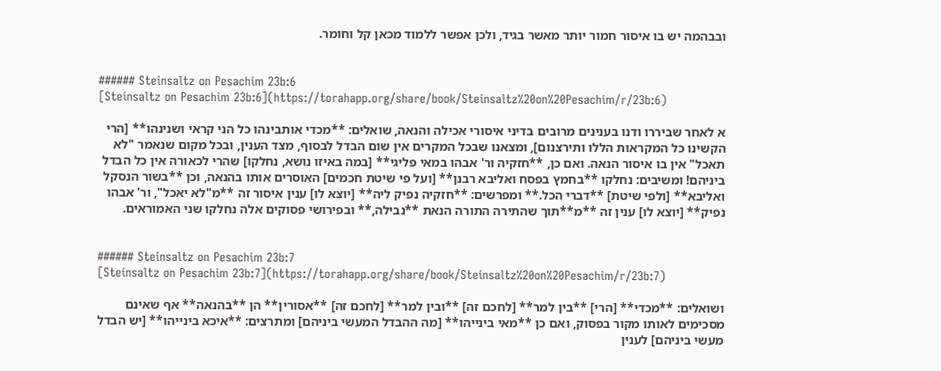ובבהמה יש בו איסור חמור יותר מאשר בגיד, ולכן אפשר ללמוד מכאן קל וחומר.


###### Steinsaltz on Pesachim 23b:6
[Steinsaltz on Pesachim 23b:6](https://torahapp.org/share/book/Steinsaltz%20on%20Pesachim/r/23b:6)

א לאחר שביררו ודנו בענינים מרובים בדיני איסורי אכילה והנאה, שואלים: **מכדי אותבינהו כל הני קראי ושנינהו** [הרי הקשינו כל המקראות הללו ותירצנום], ומצאנו שבכל המקרים אין שום הבדל לבסוף, מצד הענין, ובכל מקום שנאמר "לא תאכל" אין בו איסור הנאה. ואם כן, **חזקיה ור' אבהו במאי פליגי** [במה באיזו נושא, נחלקו] שהרי לכאורה אין כל הבדל ביניהם! ומשיבים: נחלקו **בחמץ בפסח ואליבא רבנן** [ועל פי שיטת חכמים] האוסרים אותו בהנאה, וכן **בשור הנסקל ואליבא** [ולפי שיטת] **דברי הכל.** ומפרשים: **חזקיה נפיק ליה** [יוצא לו] ענין איסור זה **מ"לא יאכל", ור' אבהו נפיק** [יוצא לו] ענין זה **מ**תוך שהתירה התורה הנאת **נבילה,** ובפירושי פסוקים אלה נחלקו שני האמוראים.


###### Steinsaltz on Pesachim 23b:7
[Steinsaltz on Pesachim 23b:7](https://torahapp.org/share/book/Steinsaltz%20on%20Pesachim/r/23b:7)

ושואלים: **מכדי** [הרי] **בין למר** [לחכם זה] **ובין למר** [לחכם זה] **אסורין** הן **בהנאה** אף שאינם מסכימים לאותו מקור בפסוק, ואם כן **מאי בינייהו** [מה ההבדל המעשי ביניהם] ומתרצים: **איכא בינייהו** [יש הבדל מעשי ביניהם] לענין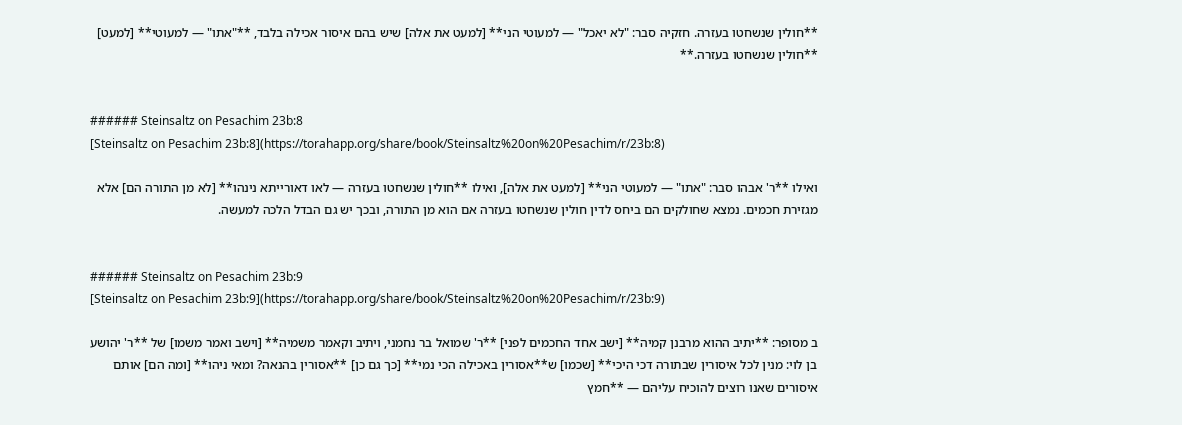**חולין שנשחטו בעזרה. חזקיה סבר: "לא יאכל" — למעוטי הני** [למעט את אלה] שיש בהם איסור אכילה בלבד, **"אתו" — למעוטי** [למעט] **חולין שנשחטו בעזרה.**


###### Steinsaltz on Pesachim 23b:8
[Steinsaltz on Pesachim 23b:8](https://torahapp.org/share/book/Steinsaltz%20on%20Pesachim/r/23b:8)

ואילו **ר' אבהו סבר: "אתו" — למעוטי הני** [למעט את אלה], ואילו **חולין שנשחטו בעזרה — לאו דאורייתא נינהו** [לא מן התורה הם] אלא מגזירת חכמים. נמצא שחולקים הם ביחס לדין חולין שנשחטו בעזרה אם הוא מן התורה, ובכך יש גם הבדל הלכה למעשה.


###### Steinsaltz on Pesachim 23b:9
[Steinsaltz on Pesachim 23b:9](https://torahapp.org/share/book/Steinsaltz%20on%20Pesachim/r/23b:9)

ב מסופר: **יתיב ההוא מרבנן קמיה** [ישב אחד החכמים לפני] **ר' שמואל בר נחמני, ויתיב וקאמר משמיה** [וישב ואמר משמו] של **ר' יהושע בן לוי: מנין לכל איסורין שבתורה דכי היכי** [שכמו] ש**אסורין באכילה הכי נמי** [כך גם כן] **אסורין בהנאה? ומאי ניהו** [ומה הם] אותם איסורים שאנו רוצים להוכיח עליהם — **חמץ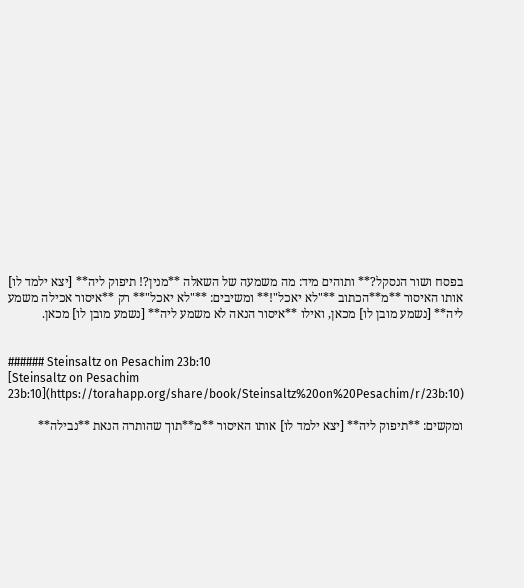בפסח ושור הנסקל?** ותוהים מיד: מה משמעה של השאלה **מנין?! תיפוק ליה** [יצא ילמד לו] אותו האיסור **מ**הכתוב **"לא יאכל"!** ומשיבים: **"לא יאכל"** רק **איסור אכילה משמע ליה** [נשמע מובן לו] מכאן, ואילו **איסור הנאה לא משמע ליה** [נשמע מובן לו] מכאן.


###### Steinsaltz on Pesachim 23b:10
[Steinsaltz on Pesachim 23b:10](https://torahapp.org/share/book/Steinsaltz%20on%20Pesachim/r/23b:10)

ומקשים: **תיפוק ליה** [יצא ילמד לו] אותו האיסור **מ**תוך שהותרה הנאת **נבילה**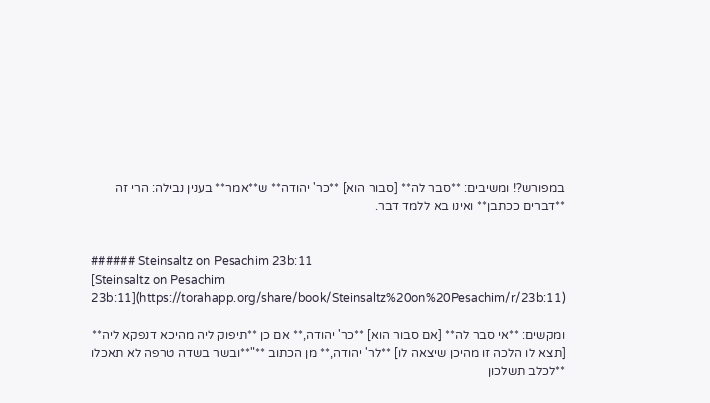במפורש?! ומשיבים: **סבר לה** [סבור הוא] **כר' יהודה** ש**אמר** בענין נבילה: הרי זה **דברים ככתבן** ואינו בא ללמד דבר.


###### Steinsaltz on Pesachim 23b:11
[Steinsaltz on Pesachim 23b:11](https://torahapp.org/share/book/Steinsaltz%20on%20Pesachim/r/23b:11)

ומקשים: **אי סבר לה** [אם סבור הוא] **כר' יהודה,** אם כן **תיפוק ליה מהיכא דנפקא ליה** [תצא לו הלכה זו מהיכן שיצאה לו] **לר' יהודה,** מן הכתוב **"**ובשר בשדה טרפה לא תאכלו **לכלב תשלכון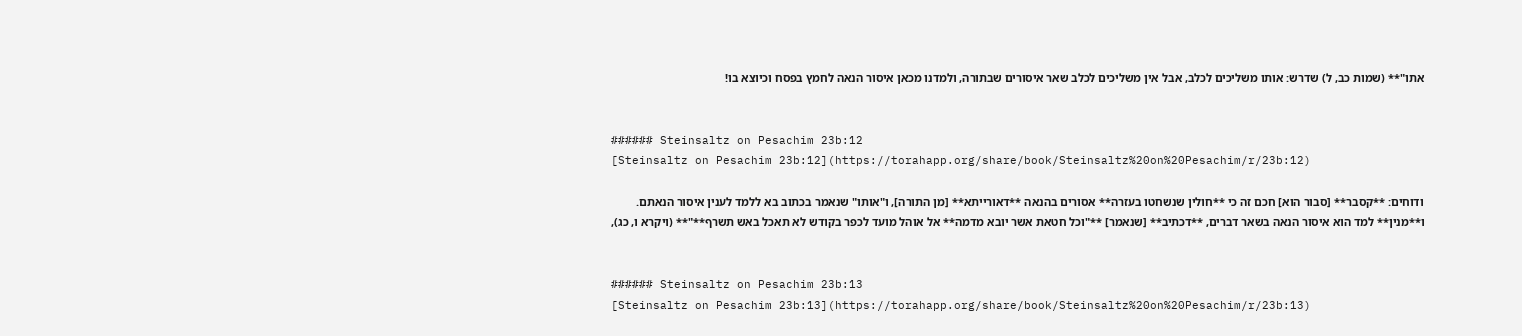אתו"** (שמות כב, ל) שדרש: אותו משליכים לכלב, אבל אין משליכים לכלב שאר איסורים שבתורה, ולמדנו מכאן איסור הנאה לחמץ בפסח וכיוצא בו!


###### Steinsaltz on Pesachim 23b:12
[Steinsaltz on Pesachim 23b:12](https://torahapp.org/share/book/Steinsaltz%20on%20Pesachim/r/23b:12)

ודוחים: **קסבר** [סבור הוא] חכם זה כי **חולין שנשחטו בעזרה** אסורים בהנאה **דאורייתא** [מן התורה], ו"אותו" שנאמר בכתוב בא ללמד לענין איסור הנאתם. ו**מנין** למד הוא איסור הנאה בשאר דברים, **דכתיב** [שנאמר] **"וכל חטאת אשר יובא מדמה** אל אוהל מועד לכפר בקודש לא תאכל באש תשרף**"** (ויקרא ו, כג),


###### Steinsaltz on Pesachim 23b:13
[Steinsaltz on Pesachim 23b:13](https://torahapp.org/share/book/Steinsaltz%20on%20Pesachim/r/23b:13)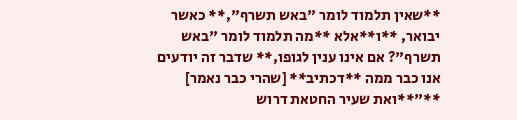**שאין תלמוד לומר "באש תשרף",** כאשר יבואר, **ו**אלא **מה תלמוד לומר "באש תשרף"? אם אינו ענין לגופו,** שדבר זה יודעים אנו כבר ממה **דכתיב** [שהרי כבר נאמר] **"**ואת שעיר החטאת דרוש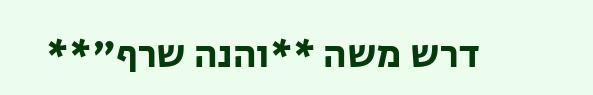דרש משה **והנה שרף"**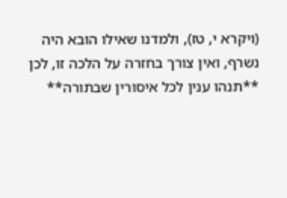(ויקרא י, טז), ולמדנו שאילו הובא היה נשרף, ואין צורך בחזרה על הלכה זו, לכן **תנהו ענין לכל איסורין שבתורה**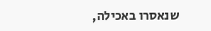שנאסרו באכילה,